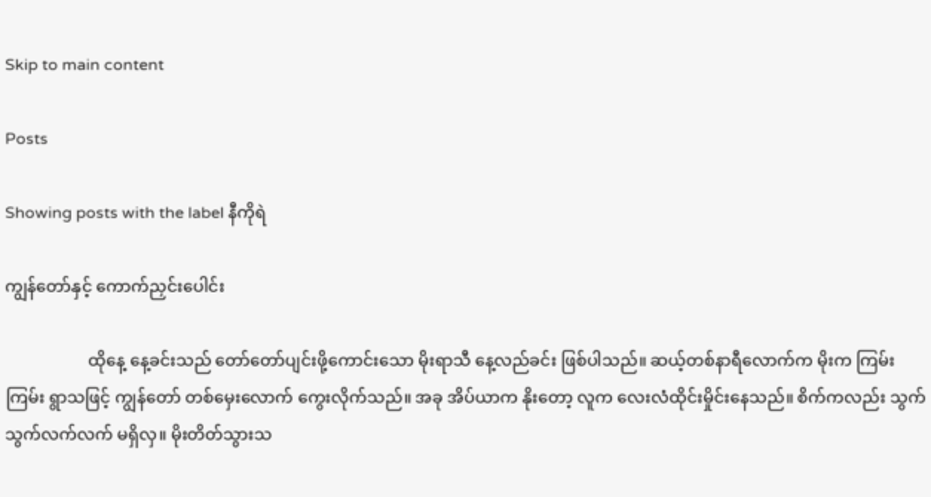Skip to main content

Posts

Showing posts with the label နီကိုရဲ

ကျွန်တော်နှင့် ကောက်ညှင်းပေါင်း

                    ထိုနေ့ နေ့ခင်းသည် တော်တော်ပျင်းဖို့ကောင်းသော မိုးရာသီ နေ့လည်ခင်း ဖြစ်ပါသည်။ ဆယ့်တစ်နာရီလောက်က မိုးက ကြမ်းကြမ်း ရွာသဖြင့် ကျွန်တော် တစ်မှေးလောက် ကွေးလိုက်သည်။ အခု အိပ်ယာက နိုးတော့ လူက လေးလံထိုင်းမှိုင်းနေသည်။ စိက်ကလည်း သွက်သွက်လက်လက် မရှိလှ။ မိုးတိတ်သွားသ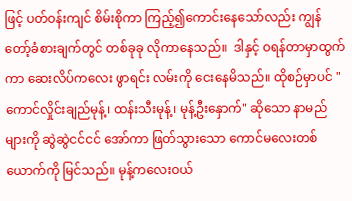ဖြင့် ပတ်ဝန်းကျင် စိမ်းစိုကာ ကြည့်၍ကောင်းနေသော်လည်း ကျွန်တော့်ခံစားချက်တွင် တစ်ခုခု လိုကာနေသည်။  ဒါနှင့် ဝရန်တာမှာထွက်ကာ ဆေးလိပ်ကလေး ဖွာရင်း လမ်းကို ငေးနေမိသည်။ ထိုစဉ်မှာပင် "ကောင်လှိုင်းချည်မုန့်၊ ထန်းသီးမုန့်၊ မုန့်ဦးနှောက်" ဆိုသော နာမည်များကို ဆွဲဆွဲငင်ငင် အော်ကာ ဖြတ်သွားသော ကောင်မလေးတစ်ယောက်ကို မြင်သည်။ မုန့်ကလေးဝယ်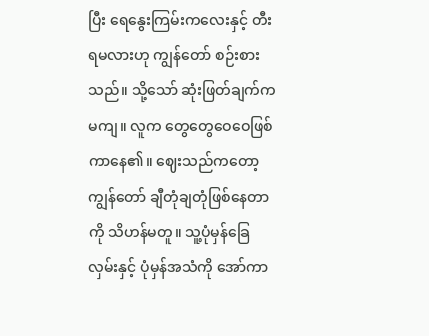ပြီး ရေနွေးကြမ်းကလေးနှင့် တီးရမလားဟု ကျွန်တော် စဉ်းစားသည်။ သို့သော် ဆုံးဖြတ်ချက်က မကျ။ လူက တွေတွေဝေဝေဖြစ်ကာနေ၏။ ဈေးသည်ကတော့ ကျွန်တော် ချီတုံချတုံဖြစ်နေတာကို သိဟန်မတူ။ သူ့ပုံမှန်ခြေလှမ်းနှင့် ပုံမှန်အသံကို အော်ကာ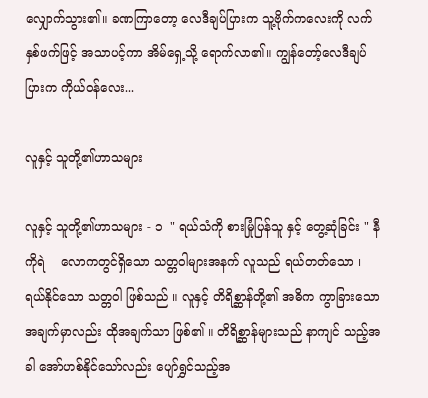လျှောက်သွား၏။ ခဏကြာတော့ လေဒီချပ်ပြားက သူ့ဗိုက်ကလေးကို လက်နှစ်ဖက်ဖြင့် အသာပင့်ကာ အိမ်ရှေ့သို့ ရောက်လာ၏။ ကျွန်တော့်လေဒီချပ်ပြားက ကိုယ်ဝန်လေး...

လူနှင့် သူတို့၏ဟာသများ

လူနှင့် သူတို့၏ဟာသများ - ၁  " ရယ်သံကို စားမြုံပြန်သူ နှင့် တွေ့ဆုံခြင်း " နီကိုရဲ    လောကတွင်ရှိသော သတ္တဝါများအနက် လူသည် ရယ်တတ်သော ၊ ရယ်နိုင်သော သတ္တဝါ ဖြစ်သည် ။ လူနှင့် တိရိစ္ဆာန်တို့၏ အဓိက ကွာခြားသော အချက်မှာလည်း ထိုအချက်သာ ဖြစ်၏ ။ တိရိစ္ဆာန်များသည် နာကျင် သည့်အခါ အော်ဟစ်နိုင်သော်လည်း ပျော်ရွှင်သည့်အ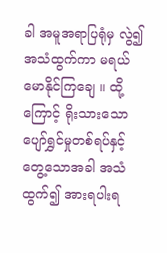ခါ အမူအရာပြရုံမှ လွဲ၍ အသံထွက်ကာ မရယ်မောနိုင်ကြချေ ။ ထို့ကြောင့် ရိုးသားသော ပျော်ရွှင်မှုတစ်ရပ်နှင့် တွေ့သောအခါ အသံထွက်၍ အားရပါးရ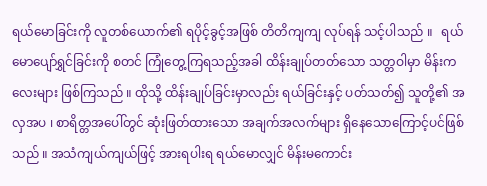ရယ်မောခြင်းကို လူတစ်ယောက်၏ ရပိုင့်ခွင့်အဖြစ် တိတိကျကျ လုပ်ရန် သင့်ပါသည် ။   ရယ်မောပျော်ရွှင်ခြင်းကို စတင် ကြုံတွေ့ကြရသည့်အခါ ထိန်းချုပ်တတ်သော သတ္တဝါမှာ မိန်းကလေးများ ဖြစ်ကြသည် ။ ထိုသို့ ထိန်းချုပ်ခြင်းမှာလည်း ရယ်ခြင်းနှင့် ပတ်သတ်၍ သူတို့၏ အလှအပ ၊ စာရိတ္တအပေါ်တွင် ဆုံးဖြတ်ထားသော အချက်အလက်များ ရှိနေသောကြောင့်ပင်ဖြစ်သည် ။ အသံကျယ်ကျယ်ဖြင့် အားရပါးရ ရယ်မောလျှင် မိန်းမကောင်း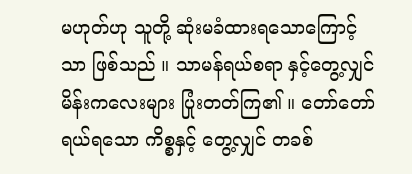မဟုတ်ဟု သူတို့ ဆုံးမခံထားရသောကြောင့်သာ ဖြစ်သည် ။ သာမန်ရယ်စရာ နှင့်တွေ့လျှင် မိန်းကလေးများ ပြုံးတတ်ကြ၏ ။ တော်တော် ရယ်ရသော ကိစ္စနှင့် တွေ့လျှင် တခစ်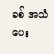ခစ် အသံပေး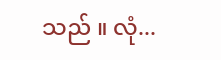သည် ။ လုံ...